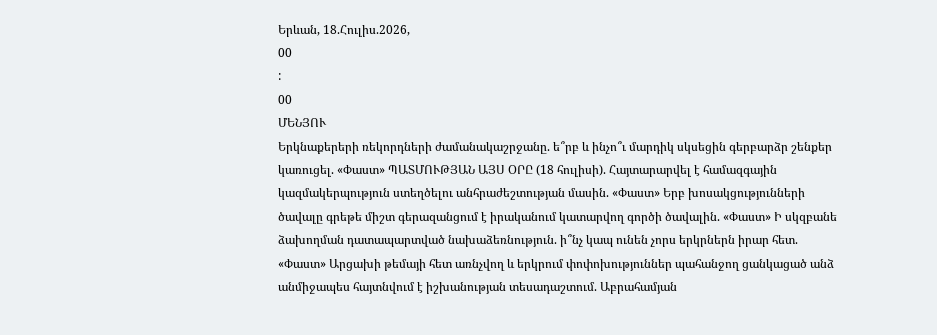Երևան, 18.Հուլիս.2026,
00
:
00
ՄԵՆՅՈՒ
Երկնաքերերի ռեկորդների ժամանակաշրջանը. ե՞րբ և ինչո՞ւ մարդիկ սկսեցին գերբարձր շենքեր կառուցել. «Փաստ» ՊԱՏՄՈՒԹՅԱՆ ԱՅՍ ՕՐԸ (18 հուլիսի). Հայտարարվել է համազգային կազմակերպություն ստեղծելու անհրաժեշտության մասին. «Փաստ» Երբ խոսակցությունների ծավալը գրեթե միշտ գերազանցում է իրականում կատարվող գործի ծավալին. «Փաստ» Ի սկզբանե ձախողման դատապարտված նախաձեռնություն. ի՞նչ կապ ունեն չորս երկրներն իրար հետ. «Փաստ» Արցախի թեմայի հետ առնչվող և երկրում փոփոխություններ պահանջող ցանկացած անձ անմիջապես հայտնվում է իշխանության տեսադաշտում. Աբրահամյան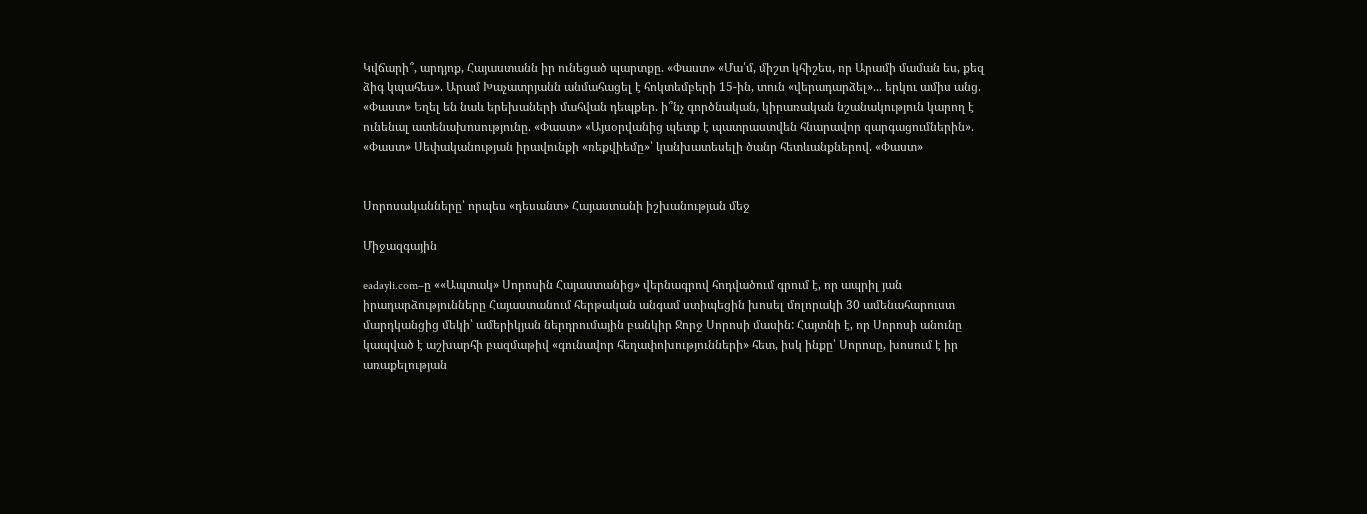Կվճարի՞, արդյոք, Հայաստանն իր ունեցած պարտքը. «Փաստ» «Մա՛մ, միշտ կհիշես, որ Արամի մաման ես, քեզ ձիգ կպահես». Արամ Խաչատրյանն անմահացել է հոկտեմբերի 15-ին, տուն «վերադարձել»... երկու ամիս անց. «Փաստ» Եղել են նաև երեխաների մահվան դեպքեր. ի՞նչ գործնական, կիրառական նշանակություն կարող է ունենալ ատենախոսությունը. «Փաստ» «Այսօրվանից պետք է պատրաստվեն հնարավոր զարգացումներին». «Փաստ» Սեփականության իրավունքի «ռեքվիեմը»՝ կանխատեսելի ծանր հետևանքներով. «Փաստ»


Սորոսականները՝ որպես «դեսանտ» Հայաստանի իշխանության մեջ

Միջազգային

eadayli.com–ը ««Ապտակ» Սորոսին Հայաստանից» վերնագրով հոդվածում գրում է, որ ապրիլ յան իրադարձությունները Հայաստանում հերթական անգամ ստիպեցին խոսել մոլորակի 30 ամենահարուստ մարդկանցից մեկի՝ ամերիկյան ներդրումային բանկիր Ջորջ Սորոսի մասին: Հայտնի է, որ Սորոսի անունը կապված է աշխարհի բազմաթիվ «գունավոր հեղափոխությունների» հետ, իսկ ինքը՝ Սորոսը, խոսում է իր առաքելության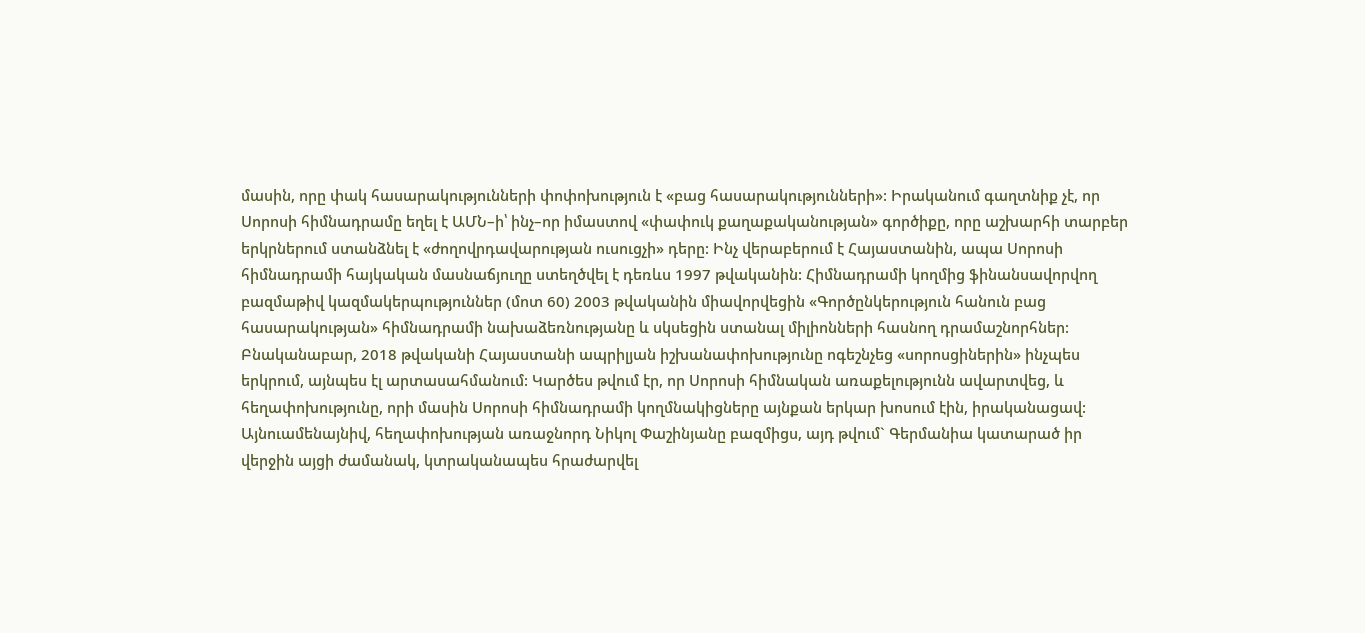մասին, որը փակ հասարակությունների փոփոխություն է «բաց հասարակությունների»: Իրականում գաղտնիք չէ, որ Սորոսի հիմնադրամը եղել է ԱՄՆ–ի՝ ինչ–որ իմաստով «փափուկ քաղաքականության» գործիքը, որը աշխարհի տարբեր երկրներում ստանձնել է «ժողովրդավարության ուսուցչի» դերը: Ինչ վերաբերում է Հայաստանին, ապա Սորոսի հիմնադրամի հայկական մասնաճյուղը ստեղծվել է դեռևս 1997 թվականին: Հիմնադրամի կողմից ֆինանսավորվող բազմաթիվ կազմակերպություններ (մոտ 60) 2003 թվականին միավորվեցին «Գործընկերություն հանուն բաց հասարակության» հիմնադրամի նախաձեռնությանը և սկսեցին ստանալ միլիոնների հասնող դրամաշնորհներ: Բնականաբար, 2018 թվականի Հայաստանի ապրիլյան իշխանափոխությունը ոգեշնչեց «սորոսցիներին» ինչպես երկրում, այնպես էլ արտասահմանում: Կարծես թվում էր, որ Սորոսի հիմնական առաքելությունն ավարտվեց, և հեղափոխությունը, որի մասին Սորոսի հիմնադրամի կողմնակիցները այնքան երկար խոսում էին, իրականացավ: Այնուամենայնիվ, հեղափոխության առաջնորդ Նիկոլ Փաշինյանը բազմիցս, այդ թվում` Գերմանիա կատարած իր վերջին այցի ժամանակ, կտրականապես հրաժարվել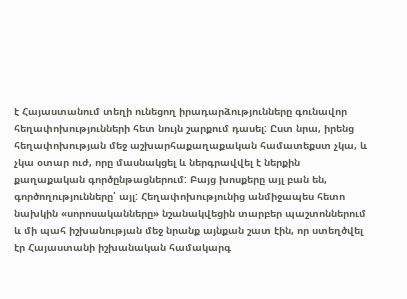է Հայաստանում տեղի ունեցող իրադարձությունները գունավոր հեղափոխությունների հետ նույն շարքում դասել: Ըստ նրա, իրենց հեղափոխության մեջ աշխարհաքաղաքական համատեքստ չկա, և չկա օտար ուժ, որը մասնակցել և ներգրավվել է ներքին քաղաքական գործընթացներում: Բայց խոսքերը այլ բան են, գործողությունները՝ այլ: Հեղափոխությունից անմիջապես հետո նախկին «սորոսականները» նշանակվեցին տարբեր պաշտոններում և մի պահ իշխանության մեջ նրանք այնքան շատ էին, որ ստեղծվել էր Հայաստանի իշխանական համակարգ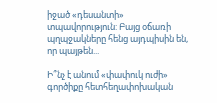իջած «դեսանտի» տպավորություն: Բայց օճառի պղպջակները հենց այդպիսին են, որ պայթեն...

Ի՞նչ է անում «փափուկ ուժի» գործիքը հետհեղափոխական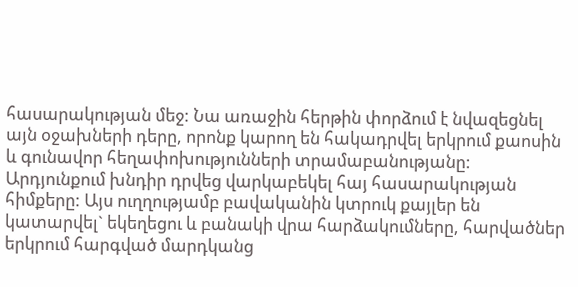հասարակության մեջ: Նա առաջին հերթին փորձում է նվազեցնել այն օջախների դերը, որոնք կարող են հակադրվել երկրում քաոսին և գունավոր հեղափոխությունների տրամաբանությանը: Արդյունքում խնդիր դրվեց վարկաբեկել հայ հասարակության հիմքերը: Այս ուղղությամբ բավականին կտրուկ քայլեր են կատարվել` եկեղեցու և բանակի վրա հարձակումները, հարվածներ երկրում հարգված մարդկանց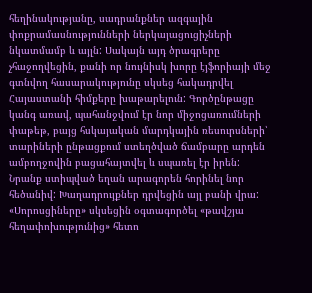հեղինակությանը, սադրանքներ ազգային փոքրամասնությունների ներկայացուցիչների նկատմամբ և այլն: Սակայն այդ ծրագրերը չհաջողվեցին, քանի որ նույնիսկ խորը էյֆորիայի մեջ գտնվող հասարակությունը սկսեց հակադրվել Հայաստանի հիմքերը խաթարելուն: Գործընթացը կանգ առավ, պահանջվում էր նոր միջոցառումների փաթեթ, բայց հսկայական մարդկային ռեսուրսների՝ տարիների ընթացքում ստեղծված ճամբարը արդեն ամբողջովին բացահայտվել և սպառել էր իրեն: Նրանք ստիպված եղան արագորեն հորինել նոր հեծանիվ: Խաղադրույքներ դրվեցին այլ բանի վրա: «Սորոսցիները» սկսեցին օգտագործել «թավշյա հեղափոխությունից» հետո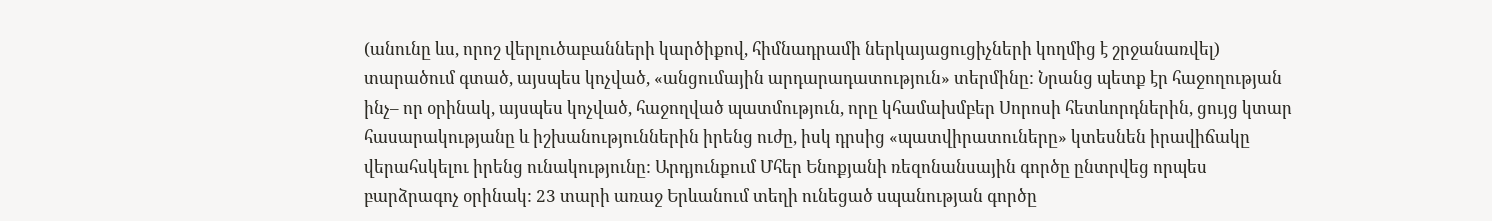(անունը ևս, որոշ վերլուծաբանների կարծիքով, հիմնադրամի ներկայացուցիչների կողմից է շրջանառվել) տարածում գտած, այսպես կոչված, «անցումային արդարադատություն» տերմինը: Նրանց պետք էր հաջողության ինչ– որ օրինակ, այսպես կոչված, հաջողված պատմություն, որը կհամախմբեր Սորոսի հետևորդներին, ցույց կտար հասարակությանը և իշխանություններին իրենց ուժը, իսկ դրսից «պատվիրատուները» կտեսնեն իրավիճակը վերահսկելու իրենց ունակությունը: Արդյունքում Մհեր Ենոքյանի ռեզոնանսային գործը ընտրվեց որպես բարձրագոչ օրինակ: 23 տարի առաջ Երևանում տեղի ունեցած սպանության գործը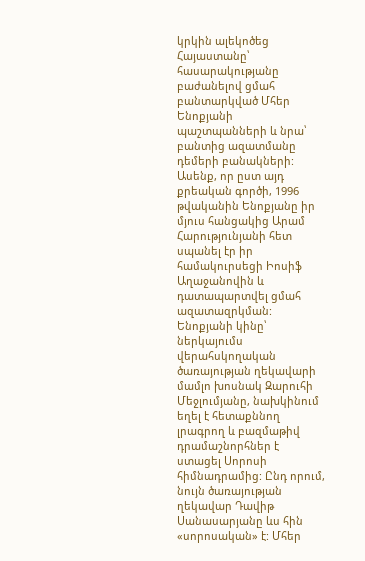կրկին ալեկոծեց Հայաստանը՝ հասարակությանը բաժանելով ցմահ բանտարկված Մհեր Ենոքյանի պաշտպանների և նրա՝ բանտից ազատմանը դեմերի բանակների: Ասենք, որ ըստ այդ քրեական գործի, 1996 թվականին Ենոքյանը իր մյուս հանցակից Արամ Հարությունյանի հետ սպանել էր իր համակուրսեցի Իոսիֆ Աղաջանովին և դատապարտվել ցմահ ազատազրկման: Ենոքյանի կինը՝ ներկայումս վերահսկողական ծառայության ղեկավարի մամլո խոսնակ Զարուհի Մեջլումյանը, նախկինում եղել է հետաքննող լրագրող և բազմաթիվ դրամաշնորհներ է ստացել Սորոսի հիմնադրամից: Ընդ որում, նույն ծառայության ղեկավար Դավիթ Սանասարյանը ևս հին «սորոսական» է: Մհեր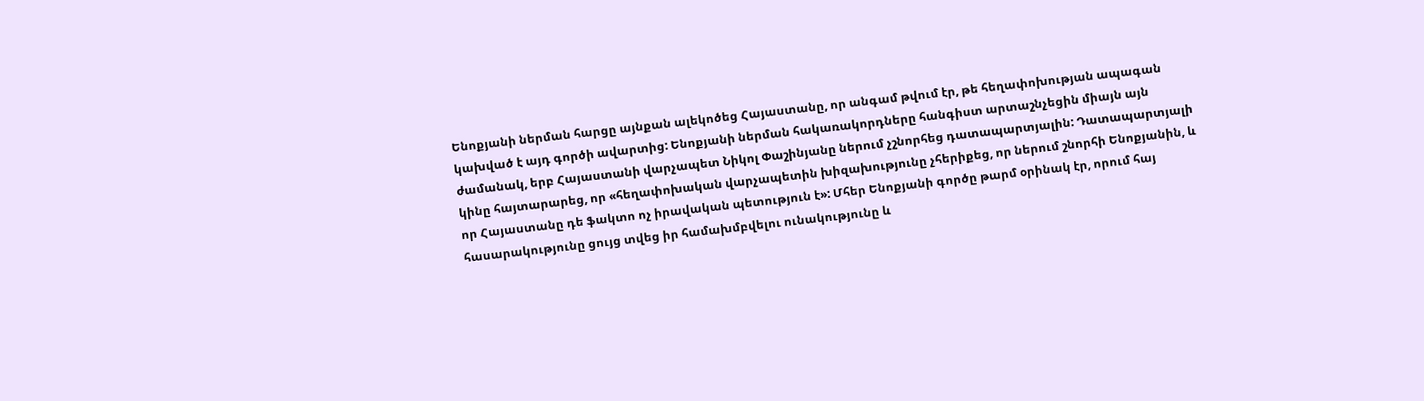Ենոքյանի ներման հարցը այնքան ալեկոծեց Հայաստանը, որ անգամ թվում էր, թե հեղափոխության ապագան կախված է այդ գործի ավարտից: Ենոքյանի ներման հակառակորդները հանգիստ արտաշնչեցին միայն այն ժամանակ, երբ Հայաստանի վարչապետ Նիկոլ Փաշինյանը ներում չշնորհեց դատապարտյալին: Դատապարտյալի կինը հայտարարեց, որ «հեղափոխական վարչապետին խիզախությունը չհերիքեց, որ ներում շնորհի Ենոքյանին, և որ Հայաստանը դե ֆակտո ոչ իրավական պետություն է»: Մհեր Ենոքյանի գործը թարմ օրինակ էր, որում հայ հասարակությունը ցույց տվեց իր համախմբվելու ունակությունը և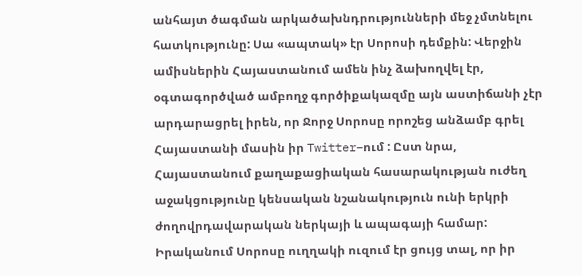անհայտ ծագման արկածախնդրությունների մեջ չմտնելու հատկությունը: Սա «ապտակ» էր Սորոսի դեմքին: Վերջին ամիսներին Հայաստանում ամեն ինչ ձախողվել էր, օգտագործված ամբողջ գործիքակազմը այն աստիճանի չէր արդարացրել իրեն, որ Ջորջ Սորոսը որոշեց անձամբ գրել Հայաստանի մասին իր Twitter–ում : Ըստ նրա, Հայաստանում քաղաքացիական հասարակության ուժեղ աջակցությունը կենսական նշանակություն ունի երկրի ժողովրդավարական ներկայի և ապագայի համար: Իրականում Սորոսը ուղղակի ուզում էր ցույց տալ, որ իր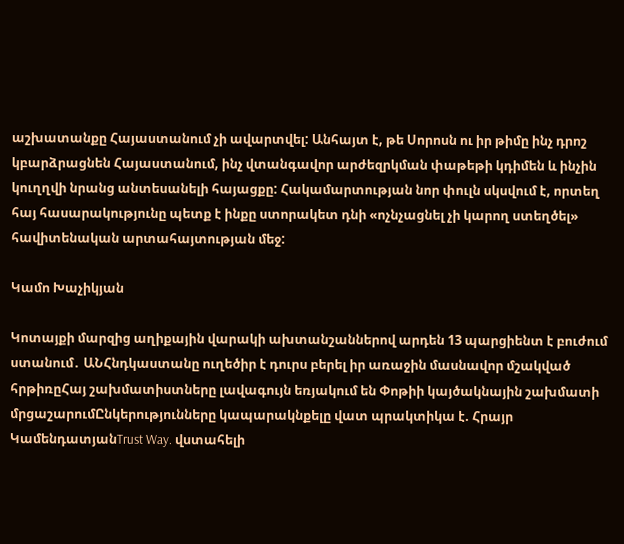աշխատանքը Հայաստանում չի ավարտվել: Անհայտ է, թե Սորոսն ու իր թիմը ինչ դրոշ կբարձրացնեն Հայաստանում, ինչ վտանգավոր արժեզրկման փաթեթի կդիմեն և ինչին կուղղվի նրանց անտեսանելի հայացքը: Հակամարտության նոր փուլն սկսվում է, որտեղ հայ հասարակությունը պետք է ինքը ստորակետ դնի «ոչնչացնել չի կարող ստեղծել» հավիտենական արտահայտության մեջ:

Կամո Խաչիկյան

Կոտայքի մարզից աղիքային վարակի ախտանշաններով արդեն 13 պարցիենտ է բուժում ստանում․ ԱՆՀնդկաստանը ուղեծիր է դուրս բերել իր առաջին մասնավոր մշակված հրթիռըՀայ շախմատիստները լավագույն եռյակում են Փոթիի կայծակնային շախմատի մրցաշարումԸնկերությունները կապարակնքելը վատ պրակտիկա է. Հրայր ԿամենդատյանTrust Way. վստահելի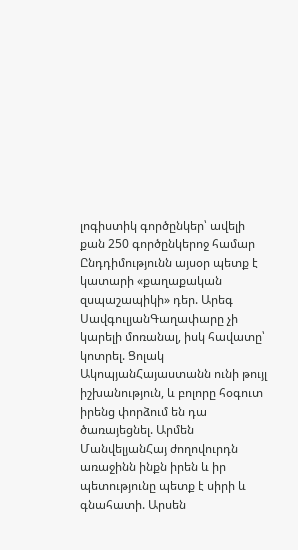լոգիստիկ գործընկեր՝ ավելի քան 250 գործընկերոջ համար Ընդդիմությունն այսօր պետք է կատարի «քաղաքական զսպաշապիկի» դեր. Արեգ ՍավգուլյանԳաղափարը չի կարելի մոռանալ, իսկ հավատը՝ կոտրել. Ցոլակ ԱկոպյանՀայաստանն ունի թույլ իշխանություն, և բոլորը հօգուտ իրենց փորձում են դա ծառայեցնել. Արմեն ՄանվելյանՀայ ժողովուրդն առաջինն ինքն իրեն և իր պետությունը պետք է սիրի և գնահատի. Արսեն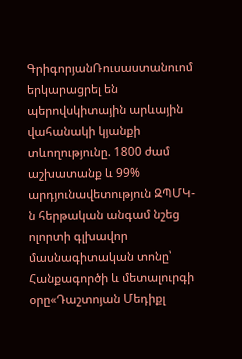ԳրիգորյանՌուսաստանուոմ երկարացրել են պերովսկիտային արևային վահանակի կյանքի տևողությունը. 1800 ժամ աշխատանք և 99% արդյունավետություն ԶՊՄԿ-ն հերթական անգամ նշեց ոլորտի գլխավոր մասնագիտական տոնը՝ Հանքագործի և մետալուրգի օրը«Դաշտոյան Մեդիքլ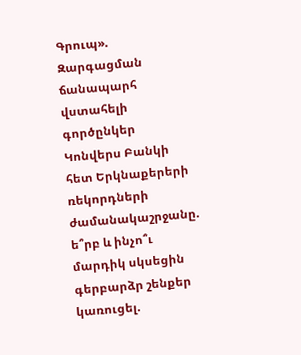Գրուպ». Զարգացման ճանապարհ վստահելի գործընկեր Կոնվերս Բանկի հետ Երկնաքերերի ռեկորդների ժամանակաշրջանը. ե՞րբ և ինչո՞ւ մարդիկ սկսեցին գերբարձր շենքեր կառուցել.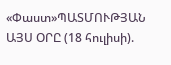«Փաստ»ՊԱՏՄՈՒԹՅԱՆ ԱՅՍ ՕՐԸ (18 հուլիսի).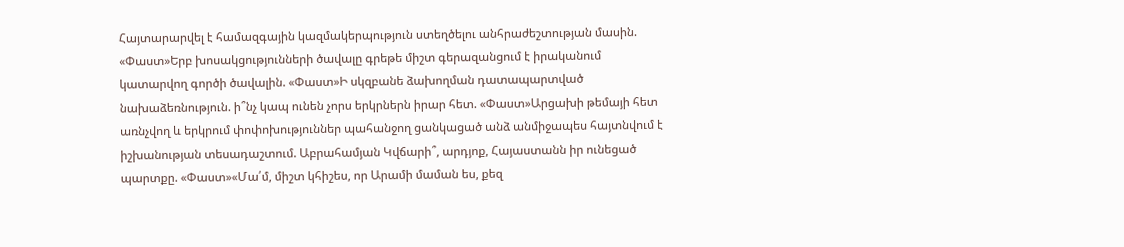Հայտարարվել է համազգային կազմակերպություն ստեղծելու անհրաժեշտության մասին. «Փաստ»Երբ խոսակցությունների ծավալը գրեթե միշտ գերազանցում է իրականում կատարվող գործի ծավալին. «Փաստ»Ի սկզբանե ձախողման դատապարտված նախաձեռնություն. ի՞նչ կապ ունեն չորս երկրներն իրար հետ. «Փաստ»Արցախի թեմայի հետ առնչվող և երկրում փոփոխություններ պահանջող ցանկացած անձ անմիջապես հայտնվում է իշխանության տեսադաշտում. Աբրահամյան Կվճարի՞, արդյոք, Հայաստանն իր ունեցած պարտքը. «Փաստ»«Մա՛մ, միշտ կհիշես, որ Արամի մաման ես, քեզ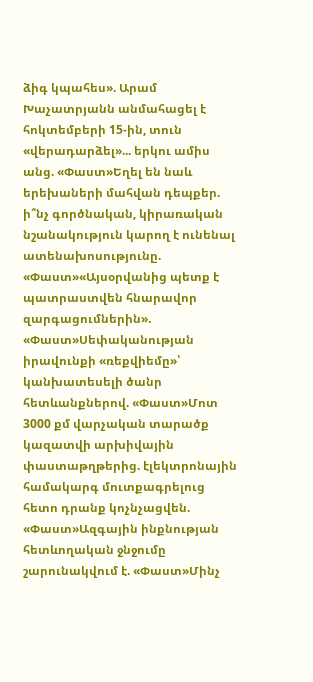ձիգ կպահես». Արամ Խաչատրյանն անմահացել է հոկտեմբերի 15-ին, տուն «վերադարձել»... երկու ամիս անց. «Փաստ»Եղել են նաև երեխաների մահվան դեպքեր. ի՞նչ գործնական, կիրառական նշանակություն կարող է ունենալ ատենախոսությունը. «Փաստ»«Այսօրվանից պետք է պատրաստվեն հնարավոր զարգացումներին». «Փաստ»Սեփականության իրավունքի «ռեքվիեմը»՝ կանխատեսելի ծանր հետևանքներով. «Փաստ»Մոտ 3000 քմ վարչական տարածք կազատվի արխիվային փաստաթղթերից. էլեկտրոնային համակարգ մուտքագրելուց հետո դրանք կոչնչացվեն. «Փաստ»Ազգային ինքնության հետևողական ջնջումը շարունակվում է. «Փաստ»Մինչ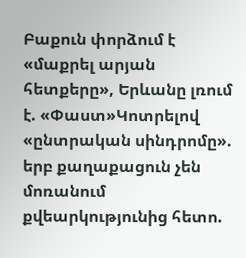Բաքուն փորձում է «մաքրել արյան հետքերը», Երևանը լռում է. «Փաստ»Կոտրելով «ընտրական սինդրոմը». երբ քաղաքացուն չեն մոռանում քվեարկությունից հետո.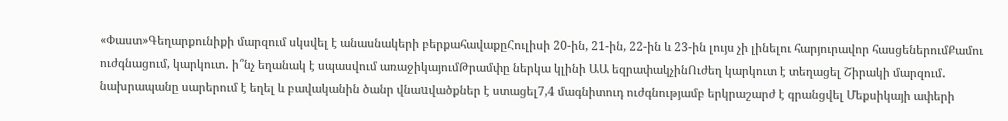«Փաստ»Գեղարքունիքի մարզում սկսվել է անասնակերի բերքահավաքըՀուլիսի 20-ին, 21-ին, 22-ին և 23-ին լույս չի լինելու հարյուրավոր հասցեներումՔամու ուժգնացում, կարկուտ․ ի՞նչ եղանակ է սպասվում առաջիկայումԹրամփը ներկա կլինի ԱԱ եզրափակչինՈւժեղ կարկուտ է տեղացել Շիրակի մարզում․ նախրապանը սարերում է եղել և բավականին ծանր վնաuվածքներ է ստացել7,4 մագնիտուդ ուժգնությամբ երկրաշարժ է գրանցվել Մեքսիկայի ափերի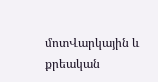մոտՎարկային և քրեական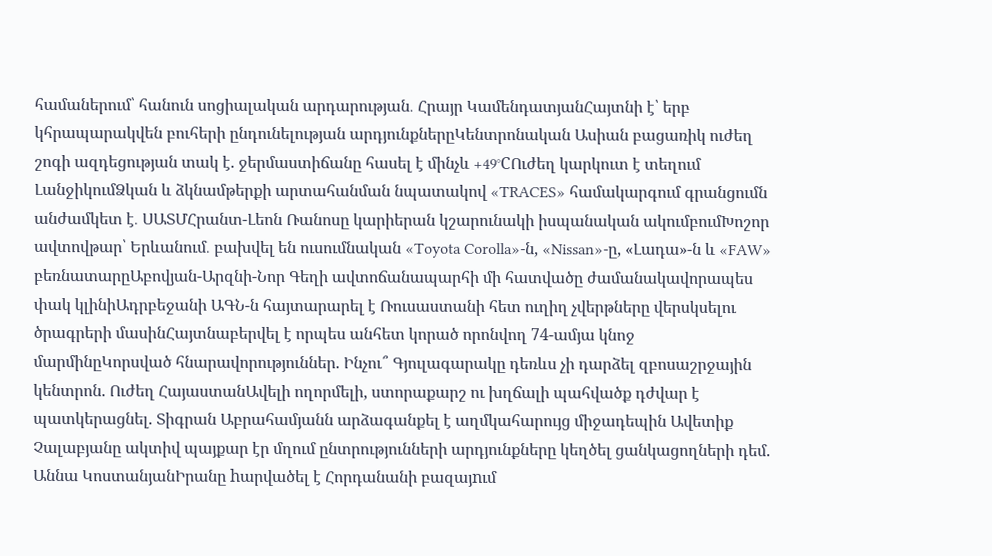համաներում՝ հանուն սոցիալական արդարության․ Հրայր ԿամենդատյանՀայտնի է՝ երբ կհրապարակվեն բուհերի ընդունելության արդյունքներըԿենտրոնական Ասիան բացառիկ ուժեղ շոգի ազդեցության տակ է. ջերմաստիճանը հասել է մինչև +49°CՈւժեղ կարկուտ է տեղում ԼանջիկումՁկան և ձկնամթերքի արտահանման նպատակով «TRACES» համակարգում գրանցումն անժամկետ է․ ՍԱՏՄՀրանտ-Լեոն Ռանոսը կարիերան կշարունակի իսպանական ակումբումԽոշոր ավտովթար՝ Երևանում․ բախվել են ուսումնական «Toyota Corolla»-ն, «Nissan»-ը, «Լադա»-ն և «FAW» բեռնատարըԱբովյան-Արզնի-Նոր Գեղի ավտոճանապարհի մի հատվածը ժամանակավորապես փակ կլինիԱդրբեջանի ԱԳՆ-ն հայտարարել է Ռուսաստանի հետ ուղիղ չվերթները վերսկսելու ծրագրերի մասինՀայտնաբերվել է որպես անհետ կորած որոնվող 74-ամյա կնոջ մարմինըԿորսված հնարավորություններ. Ինչու՞ Գյուլագարակը դեռևս չի դարձել զբոսաշրջային կենտրոն. Ուժեղ ՀայաստանԱվելի ողորմելի, ստորաքարշ ու խղճալի պահվածք դժվար է պատկերացնել. Տիգրան Աբրահամյանն արձագանքել է աղմկահարույց միջադեպին Ավետիք Չալաբյանը ակտիվ պայքար էր մղում ընտրությունների արդյունքները կեղծել ցանկացողների դեմ. Աննա ԿոստանյանԻրանը hարվածել է Հորդանանի բազայnւմ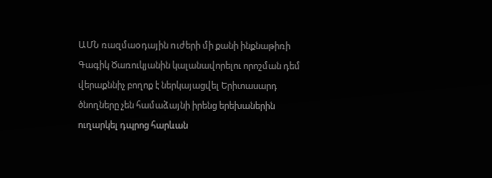ԱՄՆ ռազմաoդային nւժերի մի քանի ինքնաթիռի Գագիկ Ծառուկյանին կալանավորելու որոշման դեմ վերաքննիչ բողոք է ներկայացվել Երիտասարդ ծնողները չեն համաձայնի իրենց երեխաներին ուղարկել դպրոց հարևան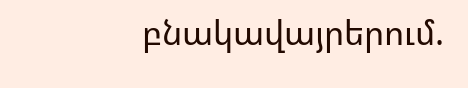բնակավայրերում.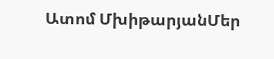Ատոմ ՄխիթարյանՄեր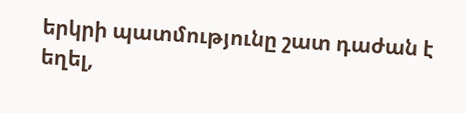երկրի պատմությունը շատ դաժան է եղել,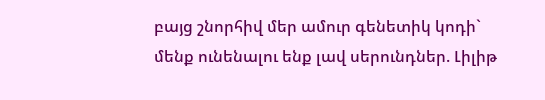բայց շնորհիվ մեր ամուր գենետիկ կոդի` մենք ունենալու ենք լավ սերունդներ. Լիլիթ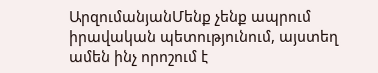ԱրզումանյանՄենք չենք ապրում իրավական պետությունում, այստեղ ամեն ինչ որոշում է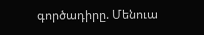գործադիրը. Մենուա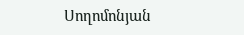Սողոմոնյան